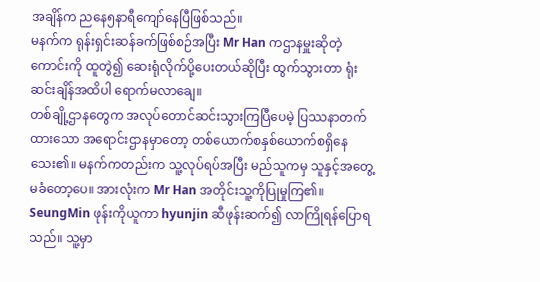အချိန်က ညနေ၅နာရီကျော်နေပြီဖြစ်သည်။
မနက်က ရုန်းရှင်းဆန်ခက်ဖြစ်စဉ်အပြီး Mr Han ကဌာနမှူးဆိုတဲ့ကောင်းကို ထူတွဲ၍ ဆေးရုံလိုက်ပို့ပေးတယ်ဆိုပြီး ထွက်သွားတာ ရုံးဆင်းချိန်အထိပါ ရောက်မလာချေ။
တစ်ချို့ဌာနတွေက အလုပ်တောင်ဆင်းသွားကြပြီပေမဲ့ ပြဿနာတက်ထားသော အရောင်းဌာနမှာတော့ တစ်ယောက်စနှစ်ယောက်စရှိနေသေး၏။ မနက်ကတည်းက သူ့လုပ်ရပ်အပြီး မည်သူကမှ သူနှင့်အတွေ့မခံတော့ပေ။ အားလုံးက Mr Han အတိုင်းသူ့ကိုပြုမှုကြ၏။
SeungMin ဖုန်းကိုယူကာ hyunjin ဆီဖုန်းဆက်၍ လာကြိုရန်ပြောရသည်။ သူ့မှာ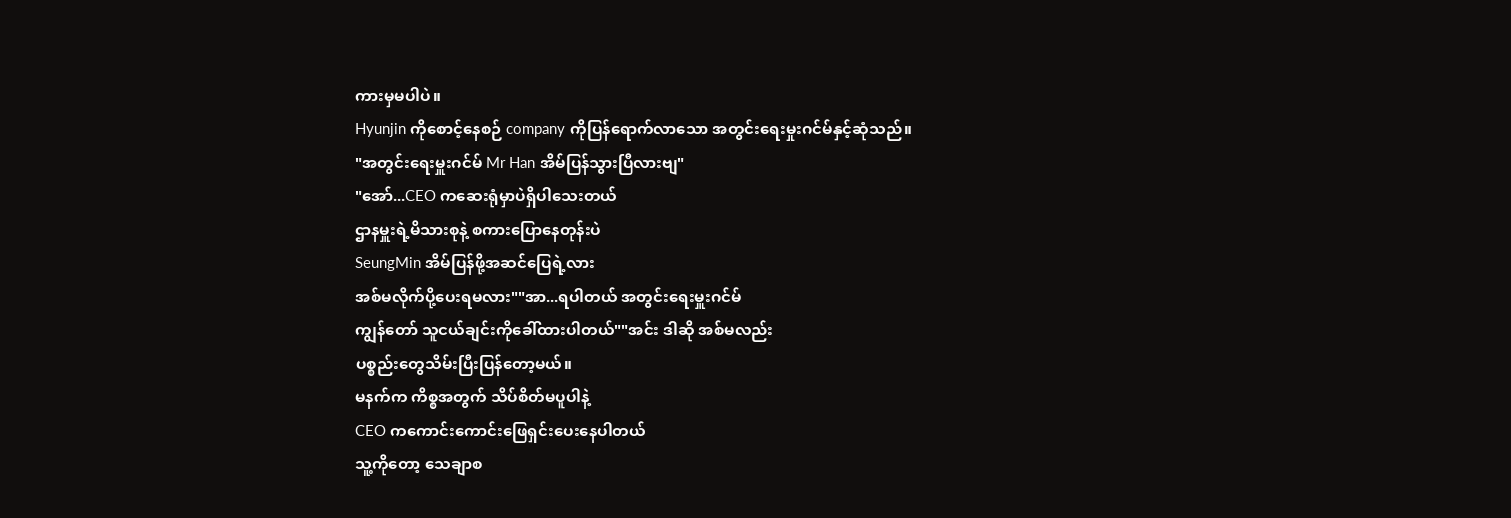ကားမှမပါပဲ။
Hyunjin ကိုစောင့်နေစဉ် company ကိုပြန်ရောက်လာသော အတွင်းရေးမှုးဂင်မ်နှင့်ဆုံသည်။
"အတွင်းရေးမှူးဂင်မ် Mr Han အိမ်ပြန်သွားပြီလားဗျ"
"အော်...CEO ကဆေးရုံမှာပဲရှိပါသေးတယ်
ဌာနမှူးရဲ့မိသားစုနဲ့ စကားပြောနေတုန်းပဲ
SeungMin အိမ်ပြန်ဖို့အဆင်ပြေရဲ့လား
အစ်မလိုက်ပို့ပေးရမလား""အာ...ရပါတယ် အတွင်းရေးမှူးဂင်မ်
ကျွန်တော် သူငယ်ချင်းကိုခေါ်ထားပါတယ်""အင်း ဒါဆို အစ်မလည်း
ပစ္စည်းတွေသိမ်းပြီးပြန်တော့မယ်။
မနက်က ကိစ္စအတွက် သိပ်စိတ်မပူပါနဲ့
CEO ကကောင်းကောင်းဖြေရှင်းပေးနေပါတယ်
သူ့ကိုတော့ သေချာစ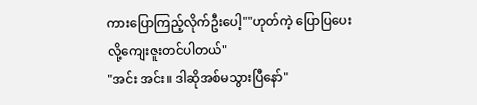ကားပြောကြည့်လိုက်ဦးပေါ့""ဟုတ်ကဲ့ ပြောပြပေးလို့ကျေးဇူးတင်ပါတယ်"
"အင်း အင်း။ ဒါဆိုအစ်မသွားပြီနော်"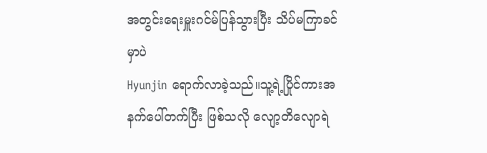အတွင်းရေးမှူးဂင်မ်ပြန်သွားပြီး သိပ်မကြာခင်မှာပဲ
Hyunjin ရောက်လာခဲ့သည်။သူ့ရဲ့ပြိုင်ကားအနက်ပေါ်တက်ပြီး ဖြစ်သလို လျော့တိလျောရဲ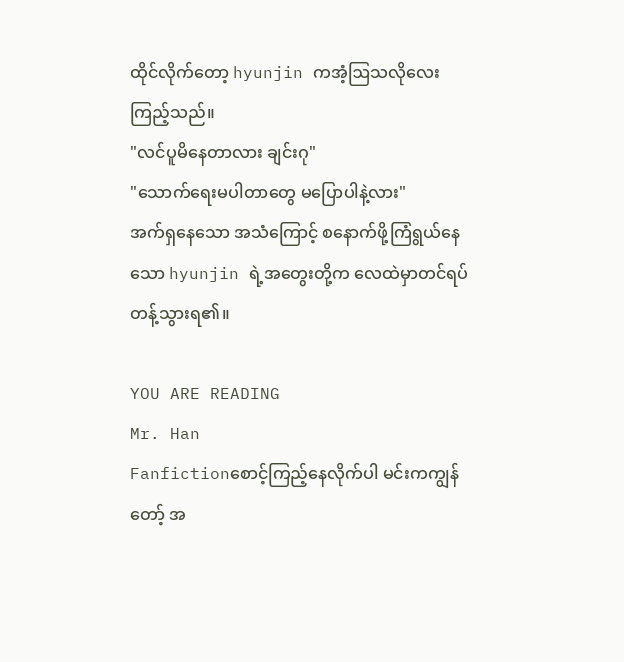ထိုင်လိုက်တော့ hyunjin ကအံ့ဩသလိုလေးကြည့်သည်။
"လင်ပူမိနေတာလား ချင်းဂု"
"သောက်ရေးမပါတာတွေ မပြောပါနဲ့လား"
အက်ရှနေသော အသံကြောင့် စနောက်ဖို့ကြံရွယ်နေသော hyunjin ရဲ့အတွေးတို့က လေထဲမှာတင်ရပ်တန့်သွားရ၏။

YOU ARE READING
Mr. Han
Fanfictionစောင့်ကြည့်နေလိုက်ပါ မင်းကကျွန်တော့် အ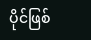ပိုင်ဖြစ်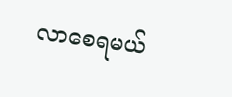လာစေရမယ်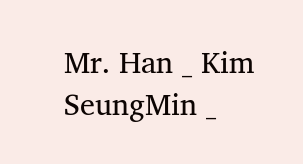Mr. Han _ Kim SeungMin _